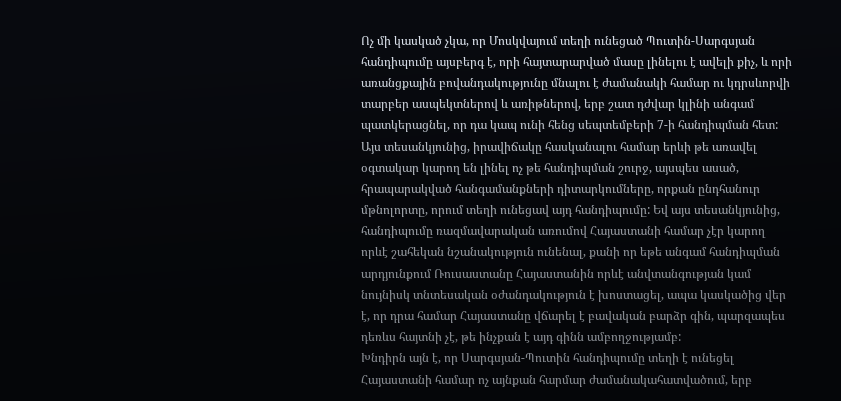Ոչ մի կասկած չկա, որ Մոսկվայում տեղի ունեցած Պուտին-Սարգսյան հանդիպումը այսբերգ է, որի հայտարարված մասը լինելու է ավելի քիչ, և որի առանցքային բովանդակությունը մնալու է ժամանակի համար ու կդրսևորվի տարբեր ասպեկտներով և առիթներով, երբ շատ դժվար կլինի անգամ պատկերացնել, որ դա կապ ունի հենց սեպտեմբերի 7-ի հանդիպման հետ:
Այս տեսանկյունից, իրավիճակը հասկանալու համար երևի թե առավել օգտակար կարող են լինել ոչ թե հանդիպման շուրջ, այսպես ասած, հրապարակված հանգամանքների դիտարկումները, որքան ընդհանուր մթնոլորտը, որում տեղի ունեցավ այդ հանդիպումը: Եվ այս տեսանկյունից, հանդիպումը ռազմավարական առումով Հայաստանի համար չէր կարող որևէ շահեկան նշանակություն ունենալ, քանի որ եթե անգամ հանդիպման արդյունքում Ռուսաստանը Հայաստանին որևէ անվտանգության կամ նույնիսկ տնտեսական օժանդակություն է խոստացել, ապա կասկածից վեր է, որ դրա համար Հայաստանը վճարել է բավական բարձր գին, պարզապես դեռևս հայտնի չէ, թե ինչքան է այդ գինն ամբողջությամբ:
Խնդիրն այն է, որ Սարգսյան-Պուտին հանդիպումը տեղի է ունեցել Հայաստանի համար ոչ այնքան հարմար ժամանակահատվածում, երբ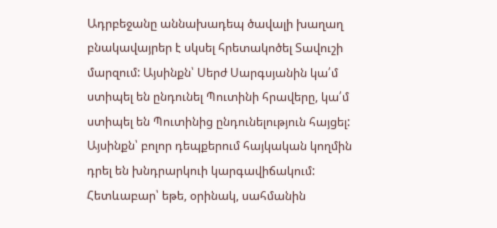Ադրբեջանը աննախադեպ ծավալի խաղաղ բնակավայրեր է սկսել հրետակոծել Տավուշի մարզում: Այսինքն՝ Սերժ Սարգսյանին կա՛մ ստիպել են ընդունել Պուտինի հրավերը, կա՛մ ստիպել են Պուտինից ընդունելություն հայցել: Այսինքն՝ բոլոր դեպքերում հայկական կողմին դրել են խնդրարկուի կարգավիճակում:
Հետևաբար՝ եթե, օրինակ, սահմանին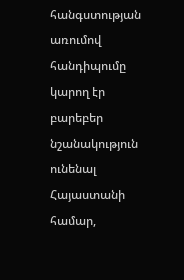հանգստության առումով հանդիպումը կարող էր բարեբեր նշանակություն ունենալ Հայաստանի համար,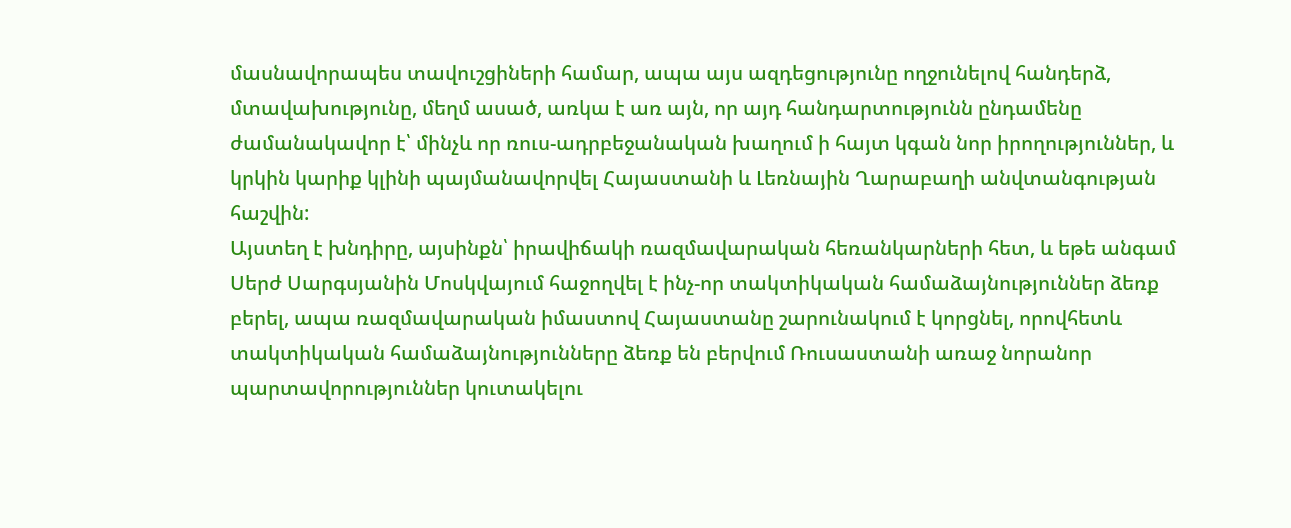մասնավորապես տավուշցիների համար, ապա այս ազդեցությունը ողջունելով հանդերձ, մտավախությունը, մեղմ ասած, առկա է առ այն, որ այդ հանդարտությունն ընդամենը ժամանակավոր է՝ մինչև որ ռուս-ադրբեջանական խաղում ի հայտ կգան նոր իրողություններ, և կրկին կարիք կլինի պայմանավորվել Հայաստանի և Լեռնային Ղարաբաղի անվտանգության հաշվին:
Այստեղ է խնդիրը, այսինքն՝ իրավիճակի ռազմավարական հեռանկարների հետ, և եթե անգամ Սերժ Սարգսյանին Մոսկվայում հաջողվել է ինչ-որ տակտիկական համաձայնություններ ձեռք բերել, ապա ռազմավարական իմաստով Հայաստանը շարունակում է կորցնել, որովհետև տակտիկական համաձայնությունները ձեռք են բերվում Ռուսաստանի առաջ նորանոր պարտավորություններ կուտակելու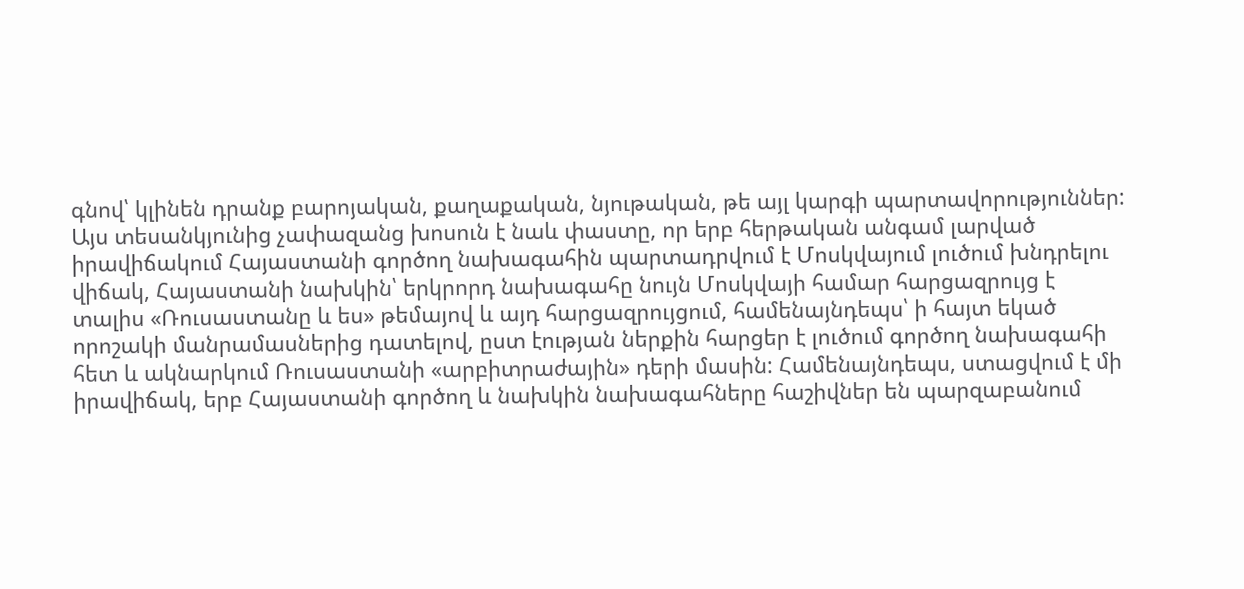գնով՝ կլինեն դրանք բարոյական, քաղաքական, նյութական, թե այլ կարգի պարտավորություններ:
Այս տեսանկյունից չափազանց խոսուն է նաև փաստը, որ երբ հերթական անգամ լարված իրավիճակում Հայաստանի գործող նախագահին պարտադրվում է Մոսկվայում լուծում խնդրելու վիճակ, Հայաստանի նախկին՝ երկրորդ նախագահը նույն Մոսկվայի համար հարցազրույց է տալիս «Ռուսաստանը և ես» թեմայով և այդ հարցազրույցում, համենայնդեպս՝ ի հայտ եկած որոշակի մանրամասներից դատելով, ըստ էության ներքին հարցեր է լուծում գործող նախագահի հետ և ակնարկում Ռուսաստանի «արբիտրաժային» դերի մասին: Համենայնդեպս, ստացվում է մի իրավիճակ, երբ Հայաստանի գործող և նախկին նախագահները հաշիվներ են պարզաբանում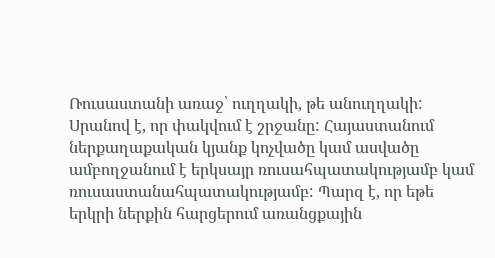Ռուսաստանի առաջ՝ ուղղակի, թե անուղղակի: Սրանով է, որ փակվում է շրջանը: Հայաստանում ներքաղաքական կյանք կոչվածը կամ ասվածը ամբողջանում է երկսայր ռուսահպատակությամբ կամ ռուսաստանահպատակությամբ: Պարզ է, որ եթե երկրի ներքին հարցերում առանցքային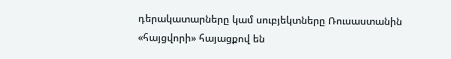դերակատարները կամ սուբյեկտները Ռուսաստանին «հայցվորի» հայացքով են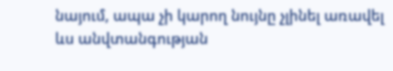նայում, ապա չի կարող նույնը չլինել առավել ևս անվտանգության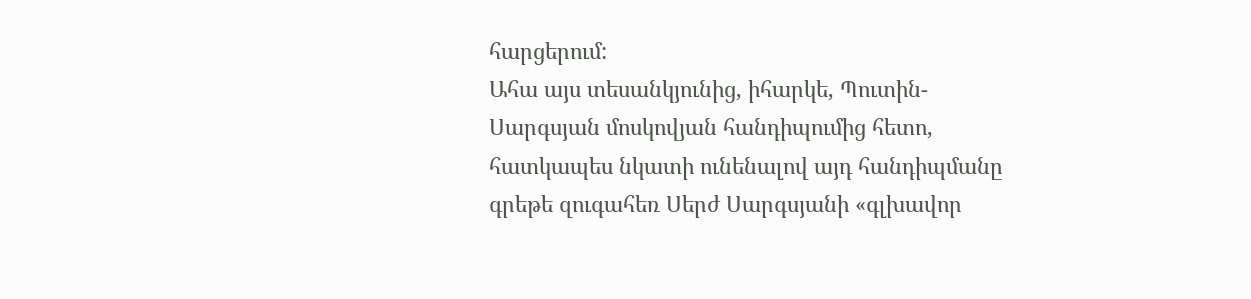հարցերում:
Ահա այս տեսանկյունից, իհարկե, Պուտին-Սարգսյան մոսկովյան հանդիպումից հետո, հատկապես նկատի ունենալով այդ հանդիպմանը գրեթե զուգահեռ Սերժ Սարգսյանի «գլխավոր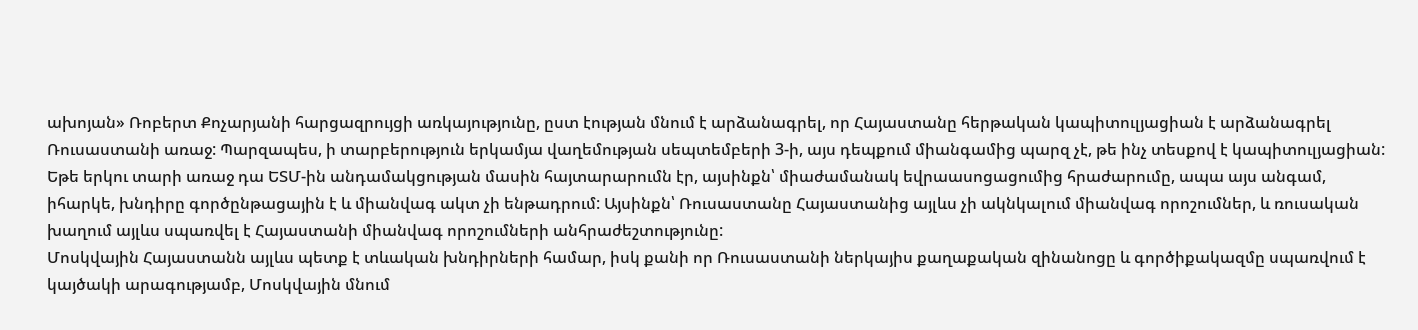ախոյան» Ռոբերտ Քոչարյանի հարցազրույցի առկայությունը, ըստ էության մնում է արձանագրել, որ Հայաստանը հերթական կապիտուլյացիան է արձանագրել Ռուսաստանի առաջ: Պարզապես, ի տարբերություն երկամյա վաղեմության սեպտեմբերի 3-ի, այս դեպքում միանգամից պարզ չէ, թե ինչ տեսքով է կապիտուլյացիան:
Եթե երկու տարի առաջ դա ԵՏՄ-ին անդամակցության մասին հայտարարումն էր, այսինքն՝ միաժամանակ եվրաասոցացումից հրաժարումը, ապա այս անգամ, իհարկե, խնդիրը գործընթացային է և միանվագ ակտ չի ենթադրում: Այսինքն՝ Ռուսաստանը Հայաստանից այլևս չի ակնկալում միանվագ որոշումներ, և ռուսական խաղում այլևս սպառվել է Հայաստանի միանվագ որոշումների անհրաժեշտությունը:
Մոսկվային Հայաստանն այլևս պետք է տևական խնդիրների համար, իսկ քանի որ Ռուսաստանի ներկայիս քաղաքական զինանոցը և գործիքակազմը սպառվում է կայծակի արագությամբ, Մոսկվային մնում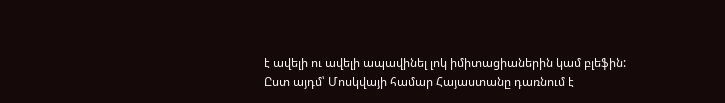է ավելի ու ավելի ապավինել լոկ իմիտացիաներին կամ բլեֆին:
Ըստ այդմ՝ Մոսկվայի համար Հայաստանը դառնում է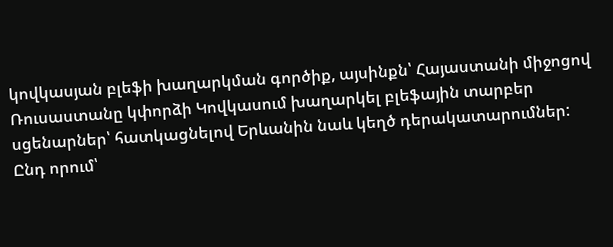կովկասյան բլեֆի խաղարկման գործիք, այսինքն՝ Հայաստանի միջոցով Ռուսաստանը կփորձի Կովկասում խաղարկել բլեֆային տարբեր սցենարներ՝ հատկացնելով Երևանին նաև կեղծ դերակատարումներ: Ընդ որում՝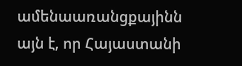ամենաառանցքայինն այն է, որ Հայաստանի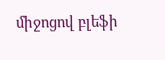միջոցով բլեֆի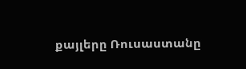քայլերը Ռուսաստանը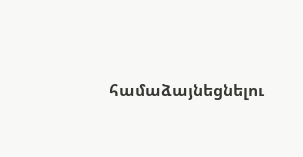համաձայնեցնելու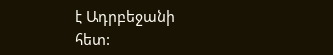է Ադրբեջանի հետ: